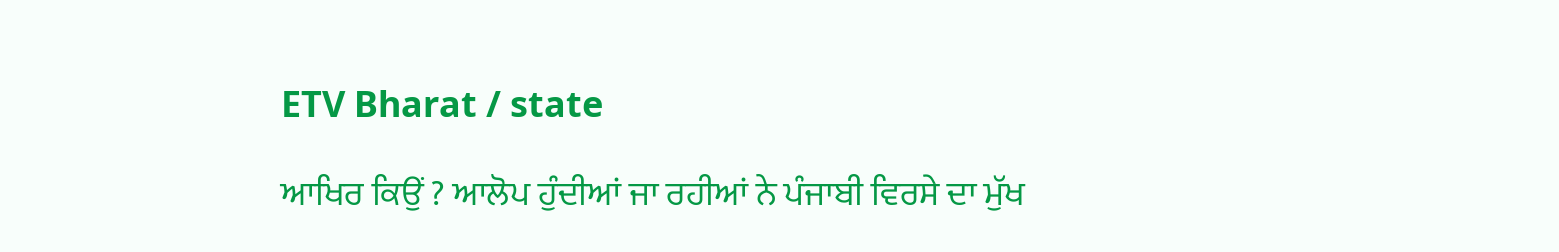ETV Bharat / state

ਆਖਿਰ ਕਿਉਂ ? ਆਲੋਪ ਹੁੰਦੀਆਂ ਜਾ ਰਹੀਆਂ ਨੇ ਪੰਜਾਬੀ ਵਿਰਸੇ ਦਾ ਮੁੱਖ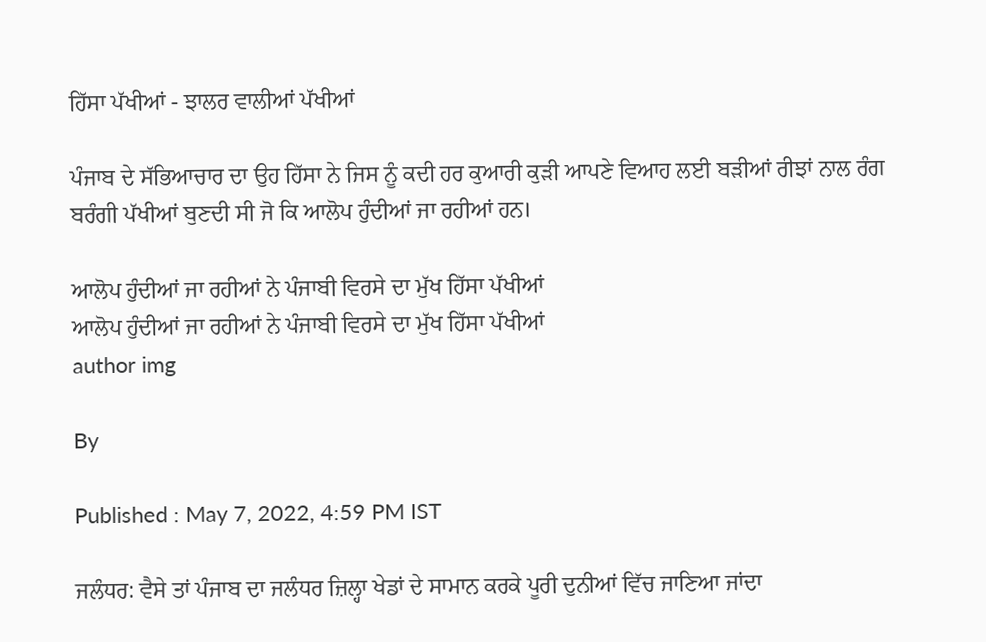ਹਿੱਸਾ ਪੱਖੀਆਂ - ਝਾਲਰ ਵਾਲੀਆਂ ਪੱਖੀਆਂ

ਪੰਜਾਬ ਦੇ ਸੱਭਿਆਚਾਰ ਦਾ ਉਹ ਹਿੱਸਾ ਨੇ ਜਿਸ ਨੂੰ ਕਦੀ ਹਰ ਕੁਆਰੀ ਕੁੜੀ ਆਪਣੇ ਵਿਆਹ ਲਈ ਬੜੀਆਂ ਰੀਝਾਂ ਨਾਲ ਰੰਗ ਬਰੰਗੀ ਪੱਖੀਆਂ ਬੁਣਦੀ ਸੀ ਜੋ ਕਿ ਆਲੋਪ ਹੁੰਦੀਆਂ ਜਾ ਰਹੀਆਂ ਹਨ।

ਆਲੋਪ ਹੁੰਦੀਆਂ ਜਾ ਰਹੀਆਂ ਨੇ ਪੰਜਾਬੀ ਵਿਰਸੇ ਦਾ ਮੁੱਖ ਹਿੱਸਾ ਪੱਖੀਆਂ
ਆਲੋਪ ਹੁੰਦੀਆਂ ਜਾ ਰਹੀਆਂ ਨੇ ਪੰਜਾਬੀ ਵਿਰਸੇ ਦਾ ਮੁੱਖ ਹਿੱਸਾ ਪੱਖੀਆਂ
author img

By

Published : May 7, 2022, 4:59 PM IST

ਜਲੰਧਰ: ਵੈਸੇ ਤਾਂ ਪੰਜਾਬ ਦਾ ਜਲੰਧਰ ਜ਼ਿਲ੍ਹਾ ਖੇਡਾਂ ਦੇ ਸਾਮਾਨ ਕਰਕੇ ਪੂਰੀ ਦੁਨੀਆਂ ਵਿੱਚ ਜਾਣਿਆ ਜਾਂਦਾ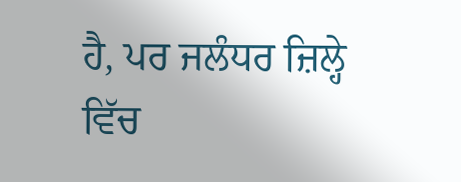ਹੈ, ਪਰ ਜਲੰਧਰ ਜ਼ਿਲ੍ਹੇ ਵਿੱਚ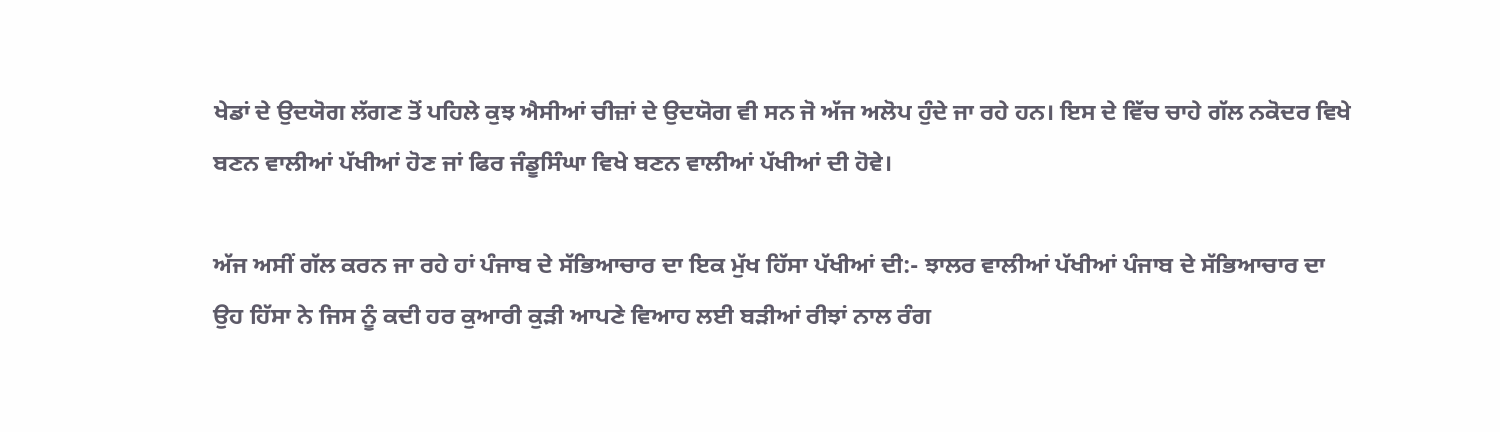ਖੇਡਾਂ ਦੇ ਉਦਯੋਗ ਲੱਗਣ ਤੋਂ ਪਹਿਲੇ ਕੁਝ ਐਸੀਆਂ ਚੀਜ਼ਾਂ ਦੇ ਉਦਯੋਗ ਵੀ ਸਨ ਜੋ ਅੱਜ ਅਲੋਪ ਹੁੰਦੇ ਜਾ ਰਹੇ ਹਨ। ਇਸ ਦੇ ਵਿੱਚ ਚਾਹੇ ਗੱਲ ਨਕੋਦਰ ਵਿਖੇ ਬਣਨ ਵਾਲੀਆਂ ਪੱਖੀਆਂ ਹੋਣ ਜਾਂ ਫਿਰ ਜੰਡੂਸਿੰਘਾ ਵਿਖੇ ਬਣਨ ਵਾਲੀਆਂ ਪੱਖੀਆਂ ਦੀ ਹੋਵੇ।

ਅੱਜ ਅਸੀਂ ਗੱਲ ਕਰਨ ਜਾ ਰਹੇ ਹਾਂ ਪੰਜਾਬ ਦੇ ਸੱਭਿਆਚਾਰ ਦਾ ਇਕ ਮੁੱਖ ਹਿੱਸਾ ਪੱਖੀਆਂ ਦੀ:- ਝਾਲਰ ਵਾਲੀਆਂ ਪੱਖੀਆਂ ਪੰਜਾਬ ਦੇ ਸੱਭਿਆਚਾਰ ਦਾ ਉਹ ਹਿੱਸਾ ਨੇ ਜਿਸ ਨੂੰ ਕਦੀ ਹਰ ਕੁਆਰੀ ਕੁੜੀ ਆਪਣੇ ਵਿਆਹ ਲਈ ਬੜੀਆਂ ਰੀਝਾਂ ਨਾਲ ਰੰਗ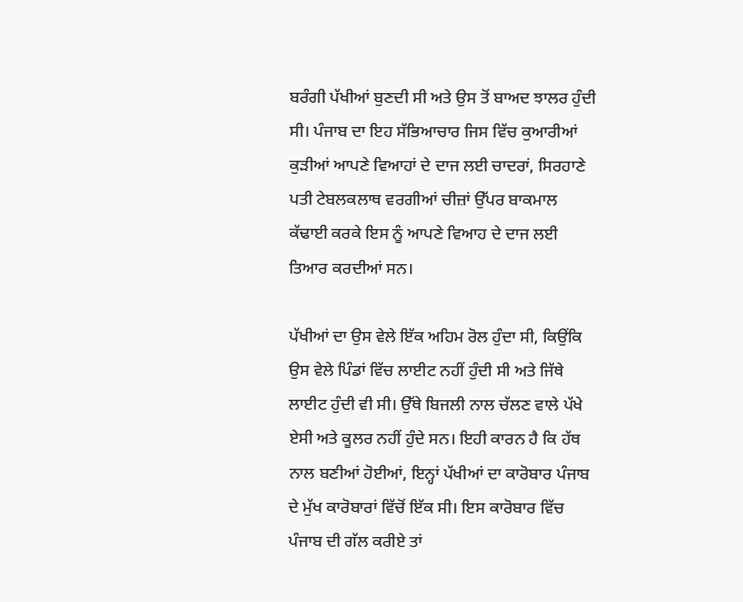ਬਰੰਗੀ ਪੱਖੀਆਂ ਬੁਣਦੀ ਸੀ ਅਤੇ ਉਸ ਤੋਂ ਬਾਅਦ ਝਾਲਰ ਹੁੰਦੀ ਸੀ। ਪੰਜਾਬ ਦਾ ਇਹ ਸੱਭਿਆਚਾਰ ਜਿਸ ਵਿੱਚ ਕੁਆਰੀਆਂ ਕੁੜੀਆਂ ਆਪਣੇ ਵਿਆਹਾਂ ਦੇ ਦਾਜ ਲਈ ਚਾਦਰਾਂ, ਸਿਰਹਾਣੇ ਪਤੀ ਟੇਬਲਕਲਾਥ ਵਰਗੀਆਂ ਚੀਜ਼ਾਂ ਉੱਪਰ ਬਾਕਮਾਲ ਕੱਢਾਈ ਕਰਕੇ ਇਸ ਨੂੰ ਆਪਣੇ ਵਿਆਹ ਦੇ ਦਾਜ ਲਈ ਤਿਆਰ ਕਰਦੀਆਂ ਸਨ।

ਪੱਖੀਆਂ ਦਾ ਉਸ ਵੇਲੇ ਇੱਕ ਅਹਿਮ ਰੋਲ ਹੁੰਦਾ ਸੀ, ਕਿਉਂਕਿ ਉਸ ਵੇਲੇ ਪਿੰਡਾਂ ਵਿੱਚ ਲਾਈਟ ਨਹੀਂ ਹੁੰਦੀ ਸੀ ਅਤੇ ਜਿੱਥੇ ਲਾਈਟ ਹੁੰਦੀ ਵੀ ਸੀ। ਉੱਥੇ ਬਿਜਲੀ ਨਾਲ ਚੱਲਣ ਵਾਲੇ ਪੱਖੇ ਏਸੀ ਅਤੇ ਕੂਲਰ ਨਹੀਂ ਹੁੰਦੇ ਸਨ। ਇਹੀ ਕਾਰਨ ਹੈ ਕਿ ਹੱਥ ਨਾਲ ਬਣੀਆਂ ਹੋਈਆਂ, ਇਨ੍ਹਾਂ ਪੱਖੀਆਂ ਦਾ ਕਾਰੋਬਾਰ ਪੰਜਾਬ ਦੇ ਮੁੱਖ ਕਾਰੋਬਾਰਾਂ ਵਿੱਚੋਂ ਇੱਕ ਸੀ। ਇਸ ਕਾਰੋਬਾਰ ਵਿੱਚ ਪੰਜਾਬ ਦੀ ਗੱਲ ਕਰੀਏ ਤਾਂ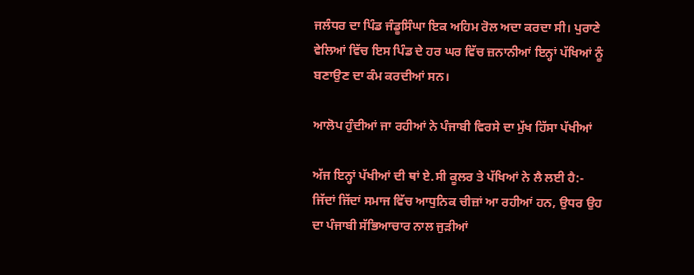ਜਲੰਧਰ ਦਾ ਪਿੰਡ ਜੰਡੂਸਿੰਘਾ ਇਕ ਅਹਿਮ ਰੋਲ ਅਦਾ ਕਰਦਾ ਸੀ। ਪੁਰਾਣੇ ਵੇਲਿਆਂ ਵਿੱਚ ਇਸ ਪਿੰਡ ਦੇ ਹਰ ਘਰ ਵਿੱਚ ਜ਼ਨਾਨੀਆਂ ਇਨ੍ਹਾਂ ਪੱਖਿਆਂ ਨੂੰ ਬਣਾਉਣ ਦਾ ਕੰਮ ਕਰਦੀਆਂ ਸਨ।

ਆਲੋਪ ਹੁੰਦੀਆਂ ਜਾ ਰਹੀਆਂ ਨੇ ਪੰਜਾਬੀ ਵਿਰਸੇ ਦਾ ਮੁੱਖ ਹਿੱਸਾ ਪੱਖੀਆਂ

ਅੱਜ ਇਨ੍ਹਾਂ ਪੱਖੀਆਂ ਦੀ ਥਾਂ ਏ.ਸੀ ਕੂਲਰ ਤੇ ਪੱਖਿਆਂ ਨੇ ਲੈ ਲਈ ਹੈ:- ਜਿੱਦਾਂ ਜਿੱਦਾਂ ਸਮਾਜ ਵਿੱਚ ਆਧੁਨਿਕ ਚੀਜ਼ਾਂ ਆ ਰਹੀਆਂ ਹਨ, ਉਧਰ ਉਹ ਦਾ ਪੰਜਾਬੀ ਸੱਭਿਆਚਾਰ ਨਾਲ ਜੁੜੀਆਂ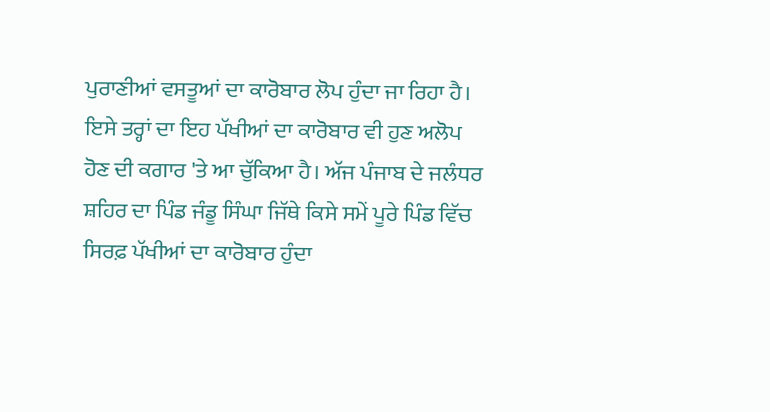ਪੁਰਾਣੀਆਂ ਵਸਤੂਆਂ ਦਾ ਕਾਰੋਬਾਰ ਲੋਪ ਹੁੰਦਾ ਜਾ ਰਿਹਾ ਹੈ। ਇਸੇ ਤਰ੍ਹਾਂ ਦਾ ਇਹ ਪੱਖੀਆਂ ਦਾ ਕਾਰੋਬਾਰ ਵੀ ਹੁਣ ਅਲੋਪ ਹੋਣ ਦੀ ਕਗਾਰ 'ਤੇ ਆ ਚੁੱਕਿਆ ਹੈ। ਅੱਜ ਪੰਜਾਬ ਦੇ ਜਲੰਧਰ ਸ਼ਹਿਰ ਦਾ ਪਿੰਡ ਜੰਡੂ ਸਿੰਘਾ ਜਿੱਥੇ ਕਿਸੇ ਸਮੇਂ ਪੂਰੇ ਪਿੰਡ ਵਿੱਚ ਸਿਰਫ਼ ਪੱਖੀਆਂ ਦਾ ਕਾਰੋਬਾਰ ਹੁੰਦਾ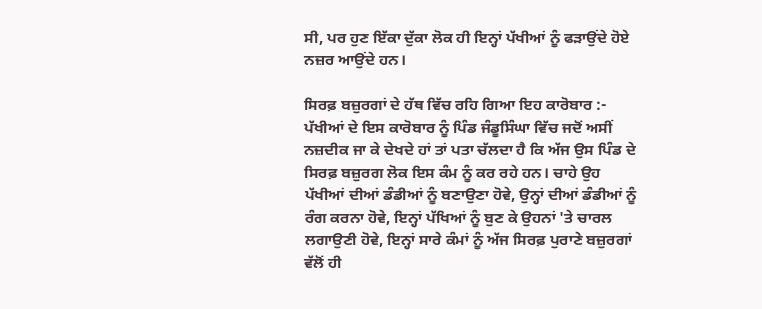ਸੀ, ਪਰ ਹੁਣ ਇੱਕਾ ਦੁੱਕਾ ਲੋਕ ਹੀ ਇਨ੍ਹਾਂ ਪੱਖੀਆਂ ਨੂੰ ਫੜਾਉਂਦੇ ਹੋਏ ਨਜ਼ਰ ਆਉਂਦੇ ਹਨ।

ਸਿਰਫ਼ ਬਜ਼ੁਰਗਾਂ ਦੇ ਹੱਥ ਵਿੱਚ ਰਹਿ ਗਿਆ ਇਹ ਕਾਰੋਬਾਰ :- ਪੱਖੀਆਂ ਦੇ ਇਸ ਕਾਰੋਬਾਰ ਨੂੰ ਪਿੰਡ ਜੰਡੂਸਿੰਘਾ ਵਿੱਚ ਜਦੋਂ ਅਸੀਂ ਨਜ਼ਦੀਕ ਜਾ ਕੇ ਦੇਖਦੇ ਹਾਂ ਤਾਂ ਪਤਾ ਚੱਲਦਾ ਹੈ ਕਿ ਅੱਜ ਉਸ ਪਿੰਡ ਦੇ ਸਿਰਫ਼ ਬਜ਼ੁਰਗ ਲੋਕ ਇਸ ਕੰਮ ਨੂੰ ਕਰ ਰਹੇ ਹਨ। ਚਾਹੇ ਉਹ ਪੱਖੀਆਂ ਦੀਆਂ ਡੰਡੀਆਂ ਨੂੰ ਬਣਾਉਣਾ ਹੋਵੇ, ਉਨ੍ਹਾਂ ਦੀਆਂ ਡੰਡੀਆਂ ਨੂੰ ਰੰਗ ਕਰਨਾ ਹੋਵੇ, ਇਨ੍ਹਾਂ ਪੱਖਿਆਂ ਨੂੰ ਬੁਣ ਕੇ ਉਹਨਾਂ 'ਤੇ ਚਾਰਲ ਲਗਾਉਣੀ ਹੋਵੇ, ਇਨ੍ਹਾਂ ਸਾਰੇ ਕੰਮਾਂ ਨੂੰ ਅੱਜ ਸਿਰਫ਼ ਪੁਰਾਣੇ ਬਜ਼ੁਰਗਾਂ ਵੱਲੋਂ ਹੀ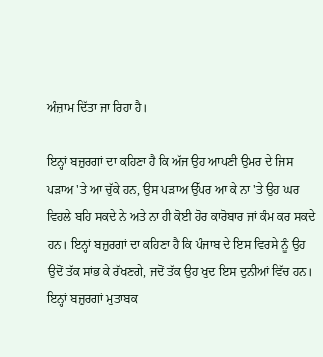ਅੰਜ਼ਾਮ ਦਿੱਤਾ ਜਾ ਰਿਹਾ ਹੈ।

ਇਨ੍ਹਾਂ ਬਜ਼ੁਰਗਾਂ ਦਾ ਕਹਿਣਾ ਹੈ ਕਿ ਅੱਜ ਉਹ ਆਪਣੀ ਉਮਰ ਦੇ ਜਿਸ ਪੜਾਅ 'ਤੇ ਆ ਚੁੱਕੇ ਹਨ, ਉਸ ਪੜਾਅ ਉੱਪਰ ਆ ਕੇ ਨਾ 'ਤੇ ਉਹ ਘਰ ਵਿਹਲੇ ਬਹਿ ਸਕਦੇ ਨੇ ਅਤੇ ਨਾ ਹੀ ਕੋਈ ਹੋਰ ਕਾਰੋਬਾਰ ਜਾਂ ਕੰਮ ਕਰ ਸਕਦੇ ਹਨ। ਇਨ੍ਹਾਂ ਬਜ਼ੁਰਗਾਂ ਦਾ ਕਹਿਣਾ ਹੈ ਕਿ ਪੰਜਾਬ ਦੇ ਇਸ ਵਿਰਸੇ ਨੂੰ ਉਹ ਉਦੋਂ ਤੱਕ ਸਾਂਭ ਕੇ ਰੱਖਣਗੇ, ਜਦੋਂ ਤੱਕ ਉਹ ਖੁਦ ਇਸ ਦੁਨੀਆਂ ਵਿੱਚ ਹਨ। ਇਨ੍ਹਾਂ ਬਜ਼ੁਰਗਾਂ ਮੁਤਾਬਕ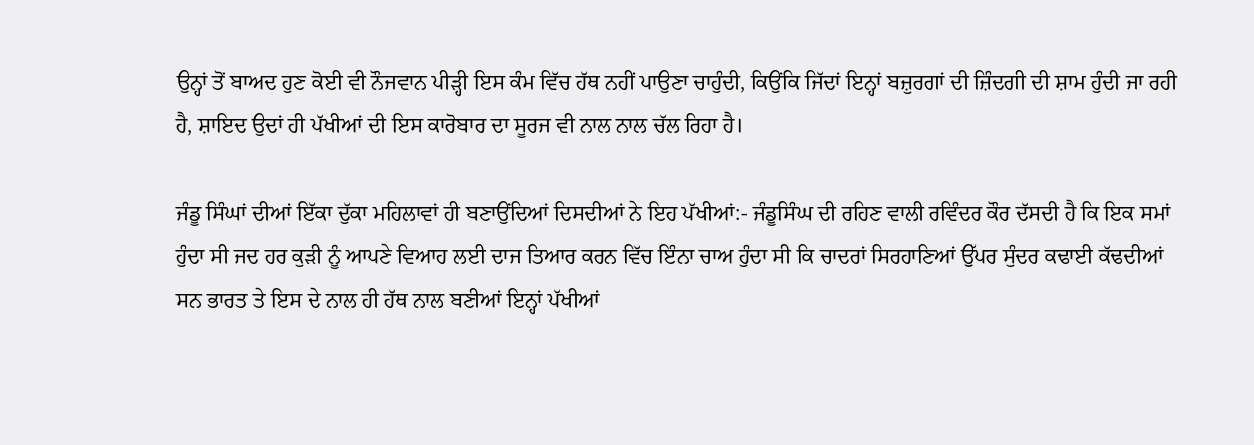ਉਨ੍ਹਾਂ ਤੋਂ ਬਾਅਦ ਹੁਣ ਕੋਈ ਵੀ ਨੌਜਵਾਨ ਪੀੜ੍ਹੀ ਇਸ ਕੰਮ ਵਿੱਚ ਹੱਥ ਨਹੀਂ ਪਾਉਣਾ ਚਾਹੁੰਦੀ, ਕਿਉਂਕਿ ਜਿੱਦਾਂ ਇਨ੍ਹਾਂ ਬਜ਼ੁਰਗਾਂ ਦੀ ਜ਼ਿੰਦਗੀ ਦੀ ਸ਼ਾਮ ਹੁੰਦੀ ਜਾ ਰਹੀ ਹੈ, ਸ਼ਾਇਦ ਉਦਾਂ ਹੀ ਪੱਖੀਆਂ ਦੀ ਇਸ ਕਾਰੋਬਾਰ ਦਾ ਸੂਰਜ ਵੀ ਨਾਲ ਨਾਲ ਚੱਲ ਰਿਹਾ ਹੈ।

ਜੰਡੂ ਸਿੰਘਾਂ ਦੀਆਂ ਇੱਕਾ ਦੁੱਕਾ ਮਹਿਲਾਵਾਂ ਹੀ ਬਣਾਉਂਦਿਆਂ ਦਿਸਦੀਆਂ ਨੇ ਇਹ ਪੱਖੀਆਂ:- ਜੰਡੂਸਿੰਘ ਦੀ ਰਹਿਣ ਵਾਲੀ ਰਵਿੰਦਰ ਕੌਰ ਦੱਸਦੀ ਹੈ ਕਿ ਇਕ ਸਮਾਂ ਹੁੰਦਾ ਸੀ ਜਦ ਹਰ ਕੁੜੀ ਨੂੰ ਆਪਣੇ ਵਿਆਹ ਲਈ ਦਾਜ ਤਿਆਰ ਕਰਨ ਵਿੱਚ ਇੰਨਾ ਚਾਅ ਹੁੰਦਾ ਸੀ ਕਿ ਚਾਦਰਾਂ ਸਿਰਹਾਣਿਆਂ ਉੱਪਰ ਸੁੰਦਰ ਕਢਾਈ ਕੱਢਦੀਆਂ ਸਨ ਭਾਰਤ ਤੇ ਇਸ ਦੇ ਨਾਲ ਹੀ ਹੱਥ ਨਾਲ ਬਣੀਆਂ ਇਨ੍ਹਾਂ ਪੱਖੀਆਂ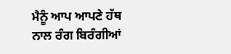ਮੈਨੂੰ ਆਪ ਆਪਣੇ ਹੱਥ ਨਾਲ ਰੰਗ ਬਿਰੰਗੀਆਂ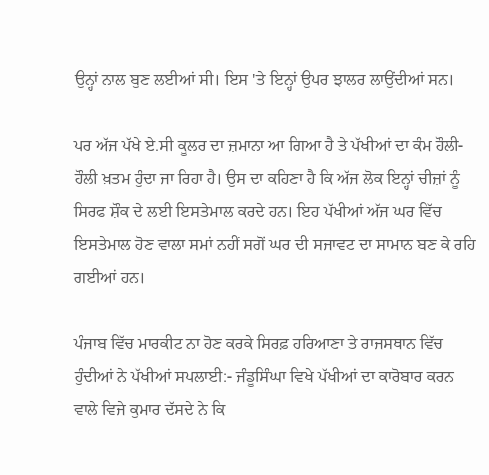ਉਨ੍ਹਾਂ ਨਾਲ ਬੁਣ ਲਈਆਂ ਸੀ। ਇਸ 'ਤੇ ਇਨ੍ਹਾਂ ਉਪਰ ਝਾਲਰ ਲਾਉਂਦੀਆਂ ਸਨ।

ਪਰ ਅੱਜ ਪੱਖੇ ਏ.ਸੀ ਕੂਲਰ ਦਾ ਜ਼ਮਾਨਾ ਆ ਗਿਆ ਹੈ ਤੇ ਪੱਖੀਆਂ ਦਾ ਕੰਮ ਹੌਲੀ-ਹੌਲੀ ਖ਼ਤਮ ਹੁੰਦਾ ਜਾ ਰਿਹਾ ਹੈ। ਉਸ ਦਾ ਕਹਿਣਾ ਹੈ ਕਿ ਅੱਜ ਲੋਕ ਇਨ੍ਹਾਂ ਚੀਜ਼ਾਂ ਨੂੰ ਸਿਰਫ ਸ਼ੌਕ ਦੇ ਲਈ ਇਸਤੇਮਾਲ ਕਰਦੇ ਹਨ। ਇਹ ਪੱਖੀਆਂ ਅੱਜ ਘਰ ਵਿੱਚ ਇਸਤੇਮਾਲ ਹੋਣ ਵਾਲਾ ਸਮਾਂ ਨਹੀਂ ਸਗੋਂ ਘਰ ਦੀ ਸਜਾਵਟ ਦਾ ਸਾਮਾਨ ਬਣ ਕੇ ਰਹਿ ਗਈਆਂ ਹਨ।

ਪੰਜਾਬ ਵਿੱਚ ਮਾਰਕੀਟ ਨਾ ਹੋਣ ਕਰਕੇ ਸਿਰਫ਼ ਹਰਿਆਣਾ ਤੇ ਰਾਜਸਥਾਨ ਵਿੱਚ ਹੁੰਦੀਆਂ ਨੇ ਪੱਖੀਆਂ ਸਪਲਾਈ:- ਜੰਡੂਸਿੰਘਾ ਵਿਖੇ ਪੱਖੀਆਂ ਦਾ ਕਾਰੋਬਾਰ ਕਰਨ ਵਾਲੇ ਵਿਜੇ ਕੁਮਾਰ ਦੱਸਦੇ ਨੇ ਕਿ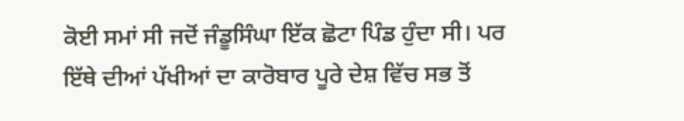ਕੋਈ ਸਮਾਂ ਸੀ ਜਦੋਂ ਜੰਡੂਸਿੰਘਾ ਇੱਕ ਛੋਟਾ ਪਿੰਡ ਹੁੰਦਾ ਸੀ। ਪਰ ਇੱਥੇ ਦੀਆਂ ਪੱਖੀਆਂ ਦਾ ਕਾਰੋਬਾਰ ਪੂਰੇ ਦੇਸ਼ ਵਿੱਚ ਸਭ ਤੋਂ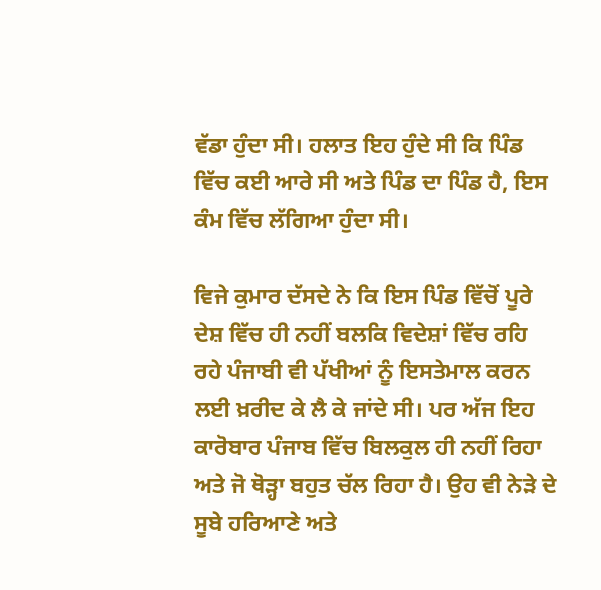ਵੱਡਾ ਹੁੰਦਾ ਸੀ। ਹਲਾਤ ਇਹ ਹੁੰਦੇ ਸੀ ਕਿ ਪਿੰਡ ਵਿੱਚ ਕਈ ਆਰੇ ਸੀ ਅਤੇ ਪਿੰਡ ਦਾ ਪਿੰਡ ਹੈ, ਇਸ ਕੰਮ ਵਿੱਚ ਲੱਗਿਆ ਹੁੰਦਾ ਸੀ।

ਵਿਜੇ ਕੁਮਾਰ ਦੱਸਦੇ ਨੇ ਕਿ ਇਸ ਪਿੰਡ ਵਿੱਚੋਂ ਪੂਰੇ ਦੇਸ਼ ਵਿੱਚ ਹੀ ਨਹੀਂ ਬਲਕਿ ਵਿਦੇਸ਼ਾਂ ਵਿੱਚ ਰਹਿ ਰਹੇ ਪੰਜਾਬੀ ਵੀ ਪੱਖੀਆਂ ਨੂੰ ਇਸਤੇਮਾਲ ਕਰਨ ਲਈ ਖ਼ਰੀਦ ਕੇ ਲੈ ਕੇ ਜਾਂਦੇ ਸੀ। ਪਰ ਅੱਜ ਇਹ ਕਾਰੋਬਾਰ ਪੰਜਾਬ ਵਿੱਚ ਬਿਲਕੁਲ ਹੀ ਨਹੀਂ ਰਿਹਾ ਅਤੇ ਜੋ ਥੋੜ੍ਹਾ ਬਹੁਤ ਚੱਲ ਰਿਹਾ ਹੈ। ਉਹ ਵੀ ਨੇੜੇ ਦੇ ਸੂਬੇ ਹਰਿਆਣੇ ਅਤੇ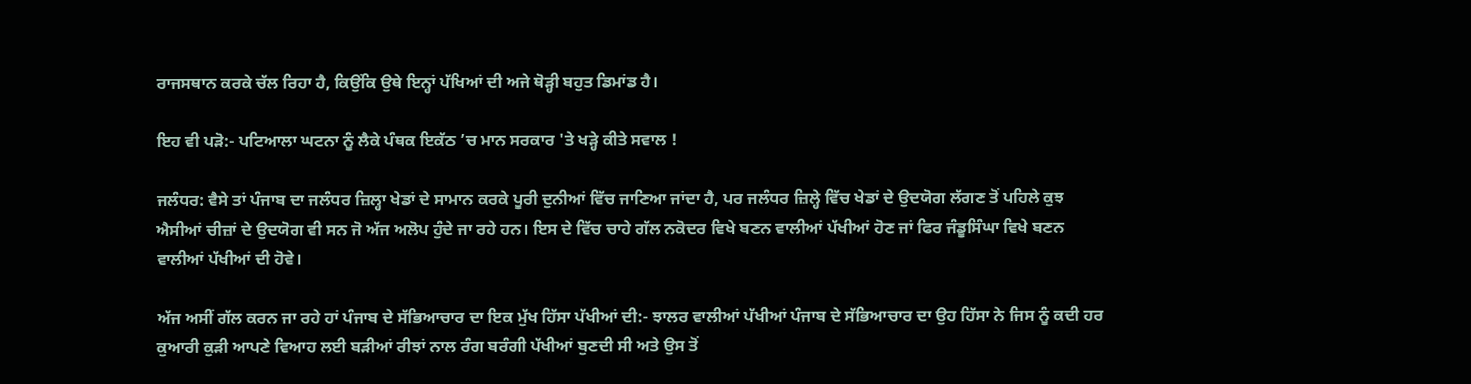ਰਾਜਸਥਾਨ ਕਰਕੇ ਚੱਲ ਰਿਹਾ ਹੈ, ਕਿਉਂਕਿ ਉਥੇ ਇਨ੍ਹਾਂ ਪੱਖਿਆਂ ਦੀ ਅਜੇ ਥੋੜ੍ਹੀ ਬਹੁਤ ਡਿਮਾਂਡ ਹੈ।

ਇਹ ਵੀ ਪੜੋ:- ਪਟਿਆਲਾ ਘਟਨਾ ਨੂੰ ਲੈਕੇ ਪੰਥਕ ਇਕੱਠ ’ਚ ਮਾਨ ਸਰਕਾਰ 'ਤੇ ਖੜ੍ਹੇ ਕੀਤੇ ਸਵਾਲ !

ਜਲੰਧਰ: ਵੈਸੇ ਤਾਂ ਪੰਜਾਬ ਦਾ ਜਲੰਧਰ ਜ਼ਿਲ੍ਹਾ ਖੇਡਾਂ ਦੇ ਸਾਮਾਨ ਕਰਕੇ ਪੂਰੀ ਦੁਨੀਆਂ ਵਿੱਚ ਜਾਣਿਆ ਜਾਂਦਾ ਹੈ, ਪਰ ਜਲੰਧਰ ਜ਼ਿਲ੍ਹੇ ਵਿੱਚ ਖੇਡਾਂ ਦੇ ਉਦਯੋਗ ਲੱਗਣ ਤੋਂ ਪਹਿਲੇ ਕੁਝ ਐਸੀਆਂ ਚੀਜ਼ਾਂ ਦੇ ਉਦਯੋਗ ਵੀ ਸਨ ਜੋ ਅੱਜ ਅਲੋਪ ਹੁੰਦੇ ਜਾ ਰਹੇ ਹਨ। ਇਸ ਦੇ ਵਿੱਚ ਚਾਹੇ ਗੱਲ ਨਕੋਦਰ ਵਿਖੇ ਬਣਨ ਵਾਲੀਆਂ ਪੱਖੀਆਂ ਹੋਣ ਜਾਂ ਫਿਰ ਜੰਡੂਸਿੰਘਾ ਵਿਖੇ ਬਣਨ ਵਾਲੀਆਂ ਪੱਖੀਆਂ ਦੀ ਹੋਵੇ।

ਅੱਜ ਅਸੀਂ ਗੱਲ ਕਰਨ ਜਾ ਰਹੇ ਹਾਂ ਪੰਜਾਬ ਦੇ ਸੱਭਿਆਚਾਰ ਦਾ ਇਕ ਮੁੱਖ ਹਿੱਸਾ ਪੱਖੀਆਂ ਦੀ:- ਝਾਲਰ ਵਾਲੀਆਂ ਪੱਖੀਆਂ ਪੰਜਾਬ ਦੇ ਸੱਭਿਆਚਾਰ ਦਾ ਉਹ ਹਿੱਸਾ ਨੇ ਜਿਸ ਨੂੰ ਕਦੀ ਹਰ ਕੁਆਰੀ ਕੁੜੀ ਆਪਣੇ ਵਿਆਹ ਲਈ ਬੜੀਆਂ ਰੀਝਾਂ ਨਾਲ ਰੰਗ ਬਰੰਗੀ ਪੱਖੀਆਂ ਬੁਣਦੀ ਸੀ ਅਤੇ ਉਸ ਤੋਂ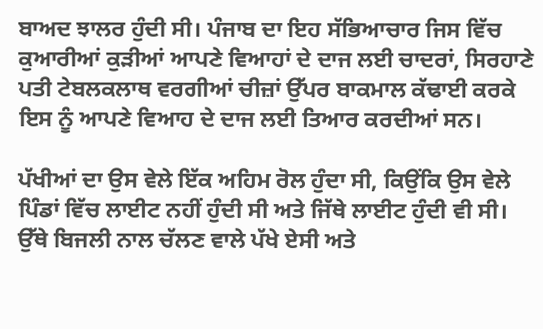ਬਾਅਦ ਝਾਲਰ ਹੁੰਦੀ ਸੀ। ਪੰਜਾਬ ਦਾ ਇਹ ਸੱਭਿਆਚਾਰ ਜਿਸ ਵਿੱਚ ਕੁਆਰੀਆਂ ਕੁੜੀਆਂ ਆਪਣੇ ਵਿਆਹਾਂ ਦੇ ਦਾਜ ਲਈ ਚਾਦਰਾਂ, ਸਿਰਹਾਣੇ ਪਤੀ ਟੇਬਲਕਲਾਥ ਵਰਗੀਆਂ ਚੀਜ਼ਾਂ ਉੱਪਰ ਬਾਕਮਾਲ ਕੱਢਾਈ ਕਰਕੇ ਇਸ ਨੂੰ ਆਪਣੇ ਵਿਆਹ ਦੇ ਦਾਜ ਲਈ ਤਿਆਰ ਕਰਦੀਆਂ ਸਨ।

ਪੱਖੀਆਂ ਦਾ ਉਸ ਵੇਲੇ ਇੱਕ ਅਹਿਮ ਰੋਲ ਹੁੰਦਾ ਸੀ, ਕਿਉਂਕਿ ਉਸ ਵੇਲੇ ਪਿੰਡਾਂ ਵਿੱਚ ਲਾਈਟ ਨਹੀਂ ਹੁੰਦੀ ਸੀ ਅਤੇ ਜਿੱਥੇ ਲਾਈਟ ਹੁੰਦੀ ਵੀ ਸੀ। ਉੱਥੇ ਬਿਜਲੀ ਨਾਲ ਚੱਲਣ ਵਾਲੇ ਪੱਖੇ ਏਸੀ ਅਤੇ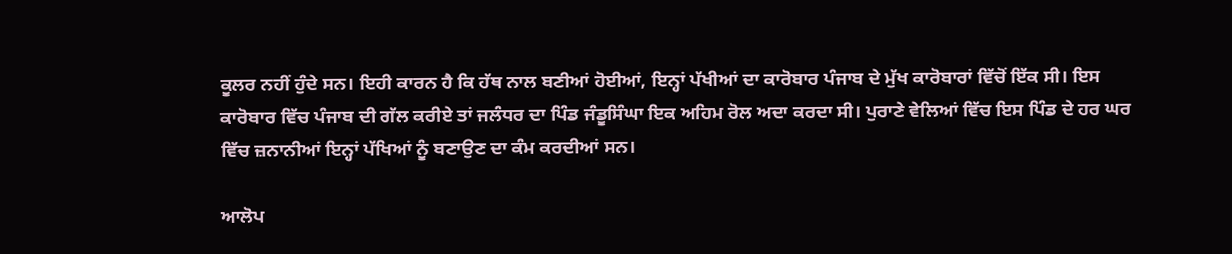ਕੂਲਰ ਨਹੀਂ ਹੁੰਦੇ ਸਨ। ਇਹੀ ਕਾਰਨ ਹੈ ਕਿ ਹੱਥ ਨਾਲ ਬਣੀਆਂ ਹੋਈਆਂ, ਇਨ੍ਹਾਂ ਪੱਖੀਆਂ ਦਾ ਕਾਰੋਬਾਰ ਪੰਜਾਬ ਦੇ ਮੁੱਖ ਕਾਰੋਬਾਰਾਂ ਵਿੱਚੋਂ ਇੱਕ ਸੀ। ਇਸ ਕਾਰੋਬਾਰ ਵਿੱਚ ਪੰਜਾਬ ਦੀ ਗੱਲ ਕਰੀਏ ਤਾਂ ਜਲੰਧਰ ਦਾ ਪਿੰਡ ਜੰਡੂਸਿੰਘਾ ਇਕ ਅਹਿਮ ਰੋਲ ਅਦਾ ਕਰਦਾ ਸੀ। ਪੁਰਾਣੇ ਵੇਲਿਆਂ ਵਿੱਚ ਇਸ ਪਿੰਡ ਦੇ ਹਰ ਘਰ ਵਿੱਚ ਜ਼ਨਾਨੀਆਂ ਇਨ੍ਹਾਂ ਪੱਖਿਆਂ ਨੂੰ ਬਣਾਉਣ ਦਾ ਕੰਮ ਕਰਦੀਆਂ ਸਨ।

ਆਲੋਪ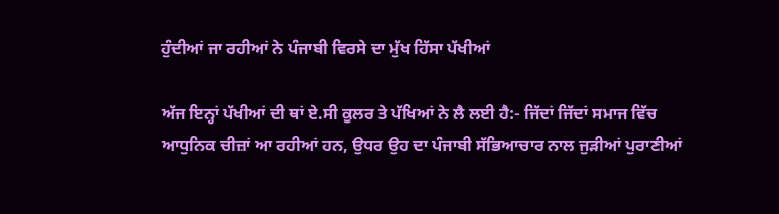ਹੁੰਦੀਆਂ ਜਾ ਰਹੀਆਂ ਨੇ ਪੰਜਾਬੀ ਵਿਰਸੇ ਦਾ ਮੁੱਖ ਹਿੱਸਾ ਪੱਖੀਆਂ

ਅੱਜ ਇਨ੍ਹਾਂ ਪੱਖੀਆਂ ਦੀ ਥਾਂ ਏ.ਸੀ ਕੂਲਰ ਤੇ ਪੱਖਿਆਂ ਨੇ ਲੈ ਲਈ ਹੈ:- ਜਿੱਦਾਂ ਜਿੱਦਾਂ ਸਮਾਜ ਵਿੱਚ ਆਧੁਨਿਕ ਚੀਜ਼ਾਂ ਆ ਰਹੀਆਂ ਹਨ, ਉਧਰ ਉਹ ਦਾ ਪੰਜਾਬੀ ਸੱਭਿਆਚਾਰ ਨਾਲ ਜੁੜੀਆਂ ਪੁਰਾਣੀਆਂ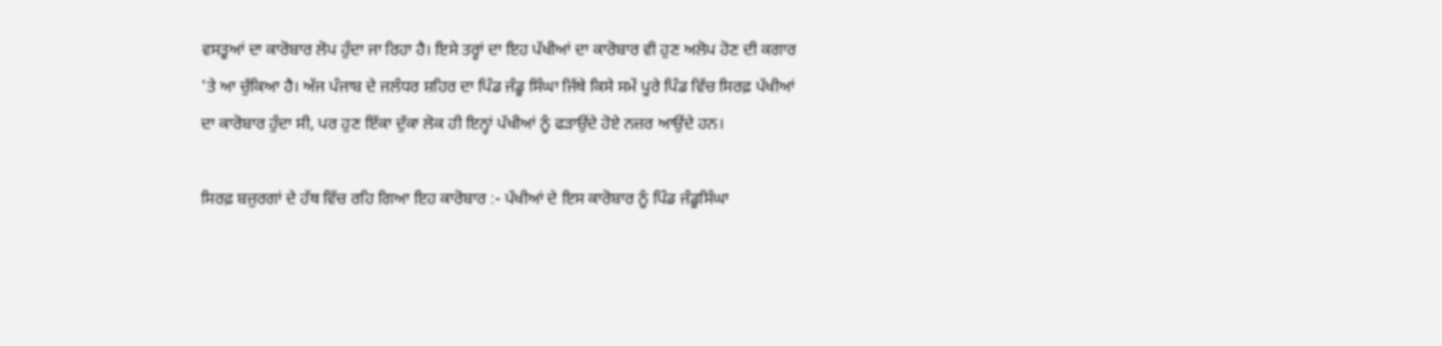ਵਸਤੂਆਂ ਦਾ ਕਾਰੋਬਾਰ ਲੋਪ ਹੁੰਦਾ ਜਾ ਰਿਹਾ ਹੈ। ਇਸੇ ਤਰ੍ਹਾਂ ਦਾ ਇਹ ਪੱਖੀਆਂ ਦਾ ਕਾਰੋਬਾਰ ਵੀ ਹੁਣ ਅਲੋਪ ਹੋਣ ਦੀ ਕਗਾਰ 'ਤੇ ਆ ਚੁੱਕਿਆ ਹੈ। ਅੱਜ ਪੰਜਾਬ ਦੇ ਜਲੰਧਰ ਸ਼ਹਿਰ ਦਾ ਪਿੰਡ ਜੰਡੂ ਸਿੰਘਾ ਜਿੱਥੇ ਕਿਸੇ ਸਮੇਂ ਪੂਰੇ ਪਿੰਡ ਵਿੱਚ ਸਿਰਫ਼ ਪੱਖੀਆਂ ਦਾ ਕਾਰੋਬਾਰ ਹੁੰਦਾ ਸੀ, ਪਰ ਹੁਣ ਇੱਕਾ ਦੁੱਕਾ ਲੋਕ ਹੀ ਇਨ੍ਹਾਂ ਪੱਖੀਆਂ ਨੂੰ ਫੜਾਉਂਦੇ ਹੋਏ ਨਜ਼ਰ ਆਉਂਦੇ ਹਨ।

ਸਿਰਫ਼ ਬਜ਼ੁਰਗਾਂ ਦੇ ਹੱਥ ਵਿੱਚ ਰਹਿ ਗਿਆ ਇਹ ਕਾਰੋਬਾਰ :- ਪੱਖੀਆਂ ਦੇ ਇਸ ਕਾਰੋਬਾਰ ਨੂੰ ਪਿੰਡ ਜੰਡੂਸਿੰਘਾ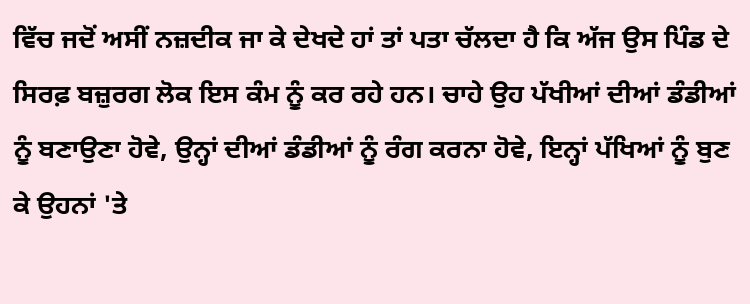ਵਿੱਚ ਜਦੋਂ ਅਸੀਂ ਨਜ਼ਦੀਕ ਜਾ ਕੇ ਦੇਖਦੇ ਹਾਂ ਤਾਂ ਪਤਾ ਚੱਲਦਾ ਹੈ ਕਿ ਅੱਜ ਉਸ ਪਿੰਡ ਦੇ ਸਿਰਫ਼ ਬਜ਼ੁਰਗ ਲੋਕ ਇਸ ਕੰਮ ਨੂੰ ਕਰ ਰਹੇ ਹਨ। ਚਾਹੇ ਉਹ ਪੱਖੀਆਂ ਦੀਆਂ ਡੰਡੀਆਂ ਨੂੰ ਬਣਾਉਣਾ ਹੋਵੇ, ਉਨ੍ਹਾਂ ਦੀਆਂ ਡੰਡੀਆਂ ਨੂੰ ਰੰਗ ਕਰਨਾ ਹੋਵੇ, ਇਨ੍ਹਾਂ ਪੱਖਿਆਂ ਨੂੰ ਬੁਣ ਕੇ ਉਹਨਾਂ 'ਤੇ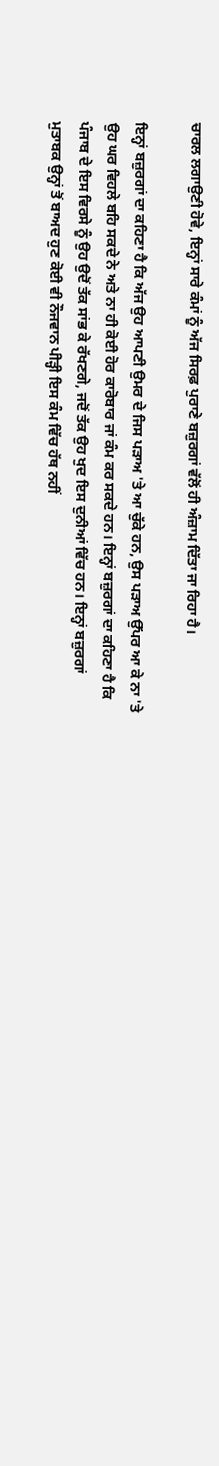ਚਾਰਲ ਲਗਾਉਣੀ ਹੋਵੇ, ਇਨ੍ਹਾਂ ਸਾਰੇ ਕੰਮਾਂ ਨੂੰ ਅੱਜ ਸਿਰਫ਼ ਪੁਰਾਣੇ ਬਜ਼ੁਰਗਾਂ ਵੱਲੋਂ ਹੀ ਅੰਜ਼ਾਮ ਦਿੱਤਾ ਜਾ ਰਿਹਾ ਹੈ।

ਇਨ੍ਹਾਂ ਬਜ਼ੁਰਗਾਂ ਦਾ ਕਹਿਣਾ ਹੈ ਕਿ ਅੱਜ ਉਹ ਆਪਣੀ ਉਮਰ ਦੇ ਜਿਸ ਪੜਾਅ 'ਤੇ ਆ ਚੁੱਕੇ ਹਨ, ਉਸ ਪੜਾਅ ਉੱਪਰ ਆ ਕੇ ਨਾ 'ਤੇ ਉਹ ਘਰ ਵਿਹਲੇ ਬਹਿ ਸਕਦੇ ਨੇ ਅਤੇ ਨਾ ਹੀ ਕੋਈ ਹੋਰ ਕਾਰੋਬਾਰ ਜਾਂ ਕੰਮ ਕਰ ਸਕਦੇ ਹਨ। ਇਨ੍ਹਾਂ ਬਜ਼ੁਰਗਾਂ ਦਾ ਕਹਿਣਾ ਹੈ ਕਿ ਪੰਜਾਬ ਦੇ ਇਸ ਵਿਰਸੇ ਨੂੰ ਉਹ ਉਦੋਂ ਤੱਕ ਸਾਂਭ ਕੇ ਰੱਖਣਗੇ, ਜਦੋਂ ਤੱਕ ਉਹ ਖੁਦ ਇਸ ਦੁਨੀਆਂ ਵਿੱਚ ਹਨ। ਇਨ੍ਹਾਂ ਬਜ਼ੁਰਗਾਂ ਮੁਤਾਬਕ ਉਨ੍ਹਾਂ ਤੋਂ ਬਾਅਦ ਹੁਣ ਕੋਈ ਵੀ ਨੌਜਵਾਨ ਪੀੜ੍ਹੀ ਇਸ ਕੰਮ ਵਿੱਚ ਹੱਥ ਨਹੀਂ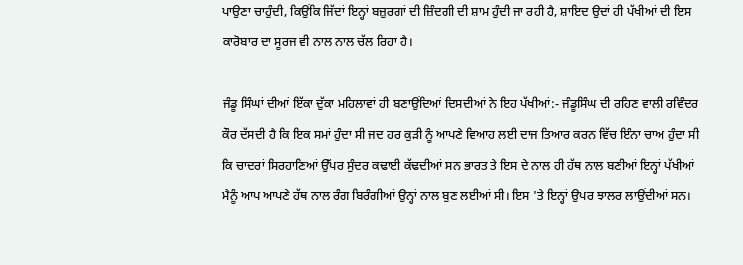ਪਾਉਣਾ ਚਾਹੁੰਦੀ, ਕਿਉਂਕਿ ਜਿੱਦਾਂ ਇਨ੍ਹਾਂ ਬਜ਼ੁਰਗਾਂ ਦੀ ਜ਼ਿੰਦਗੀ ਦੀ ਸ਼ਾਮ ਹੁੰਦੀ ਜਾ ਰਹੀ ਹੈ, ਸ਼ਾਇਦ ਉਦਾਂ ਹੀ ਪੱਖੀਆਂ ਦੀ ਇਸ ਕਾਰੋਬਾਰ ਦਾ ਸੂਰਜ ਵੀ ਨਾਲ ਨਾਲ ਚੱਲ ਰਿਹਾ ਹੈ।

ਜੰਡੂ ਸਿੰਘਾਂ ਦੀਆਂ ਇੱਕਾ ਦੁੱਕਾ ਮਹਿਲਾਵਾਂ ਹੀ ਬਣਾਉਂਦਿਆਂ ਦਿਸਦੀਆਂ ਨੇ ਇਹ ਪੱਖੀਆਂ:- ਜੰਡੂਸਿੰਘ ਦੀ ਰਹਿਣ ਵਾਲੀ ਰਵਿੰਦਰ ਕੌਰ ਦੱਸਦੀ ਹੈ ਕਿ ਇਕ ਸਮਾਂ ਹੁੰਦਾ ਸੀ ਜਦ ਹਰ ਕੁੜੀ ਨੂੰ ਆਪਣੇ ਵਿਆਹ ਲਈ ਦਾਜ ਤਿਆਰ ਕਰਨ ਵਿੱਚ ਇੰਨਾ ਚਾਅ ਹੁੰਦਾ ਸੀ ਕਿ ਚਾਦਰਾਂ ਸਿਰਹਾਣਿਆਂ ਉੱਪਰ ਸੁੰਦਰ ਕਢਾਈ ਕੱਢਦੀਆਂ ਸਨ ਭਾਰਤ ਤੇ ਇਸ ਦੇ ਨਾਲ ਹੀ ਹੱਥ ਨਾਲ ਬਣੀਆਂ ਇਨ੍ਹਾਂ ਪੱਖੀਆਂ ਮੈਨੂੰ ਆਪ ਆਪਣੇ ਹੱਥ ਨਾਲ ਰੰਗ ਬਿਰੰਗੀਆਂ ਉਨ੍ਹਾਂ ਨਾਲ ਬੁਣ ਲਈਆਂ ਸੀ। ਇਸ 'ਤੇ ਇਨ੍ਹਾਂ ਉਪਰ ਝਾਲਰ ਲਾਉਂਦੀਆਂ ਸਨ।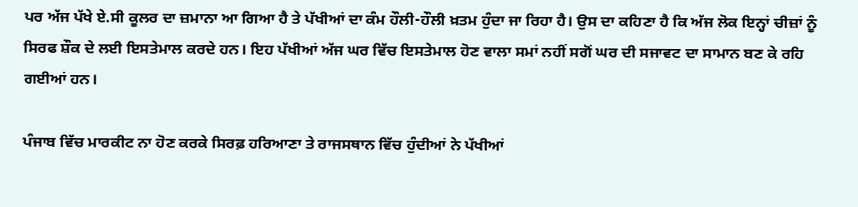ਪਰ ਅੱਜ ਪੱਖੇ ਏ.ਸੀ ਕੂਲਰ ਦਾ ਜ਼ਮਾਨਾ ਆ ਗਿਆ ਹੈ ਤੇ ਪੱਖੀਆਂ ਦਾ ਕੰਮ ਹੌਲੀ-ਹੌਲੀ ਖ਼ਤਮ ਹੁੰਦਾ ਜਾ ਰਿਹਾ ਹੈ। ਉਸ ਦਾ ਕਹਿਣਾ ਹੈ ਕਿ ਅੱਜ ਲੋਕ ਇਨ੍ਹਾਂ ਚੀਜ਼ਾਂ ਨੂੰ ਸਿਰਫ ਸ਼ੌਕ ਦੇ ਲਈ ਇਸਤੇਮਾਲ ਕਰਦੇ ਹਨ। ਇਹ ਪੱਖੀਆਂ ਅੱਜ ਘਰ ਵਿੱਚ ਇਸਤੇਮਾਲ ਹੋਣ ਵਾਲਾ ਸਮਾਂ ਨਹੀਂ ਸਗੋਂ ਘਰ ਦੀ ਸਜਾਵਟ ਦਾ ਸਾਮਾਨ ਬਣ ਕੇ ਰਹਿ ਗਈਆਂ ਹਨ।

ਪੰਜਾਬ ਵਿੱਚ ਮਾਰਕੀਟ ਨਾ ਹੋਣ ਕਰਕੇ ਸਿਰਫ਼ ਹਰਿਆਣਾ ਤੇ ਰਾਜਸਥਾਨ ਵਿੱਚ ਹੁੰਦੀਆਂ ਨੇ ਪੱਖੀਆਂ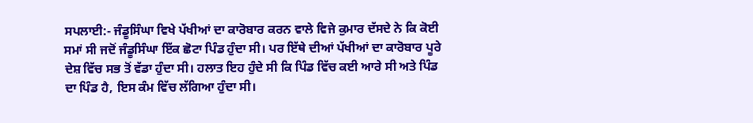ਸਪਲਾਈ:- ਜੰਡੂਸਿੰਘਾ ਵਿਖੇ ਪੱਖੀਆਂ ਦਾ ਕਾਰੋਬਾਰ ਕਰਨ ਵਾਲੇ ਵਿਜੇ ਕੁਮਾਰ ਦੱਸਦੇ ਨੇ ਕਿ ਕੋਈ ਸਮਾਂ ਸੀ ਜਦੋਂ ਜੰਡੂਸਿੰਘਾ ਇੱਕ ਛੋਟਾ ਪਿੰਡ ਹੁੰਦਾ ਸੀ। ਪਰ ਇੱਥੇ ਦੀਆਂ ਪੱਖੀਆਂ ਦਾ ਕਾਰੋਬਾਰ ਪੂਰੇ ਦੇਸ਼ ਵਿੱਚ ਸਭ ਤੋਂ ਵੱਡਾ ਹੁੰਦਾ ਸੀ। ਹਲਾਤ ਇਹ ਹੁੰਦੇ ਸੀ ਕਿ ਪਿੰਡ ਵਿੱਚ ਕਈ ਆਰੇ ਸੀ ਅਤੇ ਪਿੰਡ ਦਾ ਪਿੰਡ ਹੈ, ਇਸ ਕੰਮ ਵਿੱਚ ਲੱਗਿਆ ਹੁੰਦਾ ਸੀ।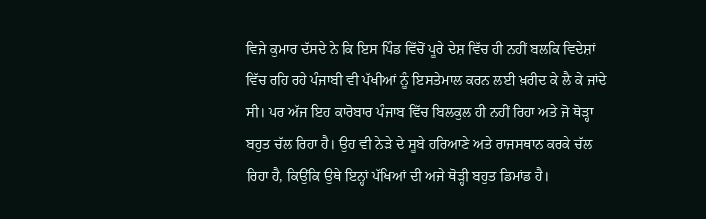ਵਿਜੇ ਕੁਮਾਰ ਦੱਸਦੇ ਨੇ ਕਿ ਇਸ ਪਿੰਡ ਵਿੱਚੋਂ ਪੂਰੇ ਦੇਸ਼ ਵਿੱਚ ਹੀ ਨਹੀਂ ਬਲਕਿ ਵਿਦੇਸ਼ਾਂ ਵਿੱਚ ਰਹਿ ਰਹੇ ਪੰਜਾਬੀ ਵੀ ਪੱਖੀਆਂ ਨੂੰ ਇਸਤੇਮਾਲ ਕਰਨ ਲਈ ਖ਼ਰੀਦ ਕੇ ਲੈ ਕੇ ਜਾਂਦੇ ਸੀ। ਪਰ ਅੱਜ ਇਹ ਕਾਰੋਬਾਰ ਪੰਜਾਬ ਵਿੱਚ ਬਿਲਕੁਲ ਹੀ ਨਹੀਂ ਰਿਹਾ ਅਤੇ ਜੋ ਥੋੜ੍ਹਾ ਬਹੁਤ ਚੱਲ ਰਿਹਾ ਹੈ। ਉਹ ਵੀ ਨੇੜੇ ਦੇ ਸੂਬੇ ਹਰਿਆਣੇ ਅਤੇ ਰਾਜਸਥਾਨ ਕਰਕੇ ਚੱਲ ਰਿਹਾ ਹੈ, ਕਿਉਂਕਿ ਉਥੇ ਇਨ੍ਹਾਂ ਪੱਖਿਆਂ ਦੀ ਅਜੇ ਥੋੜ੍ਹੀ ਬਹੁਤ ਡਿਮਾਂਡ ਹੈ।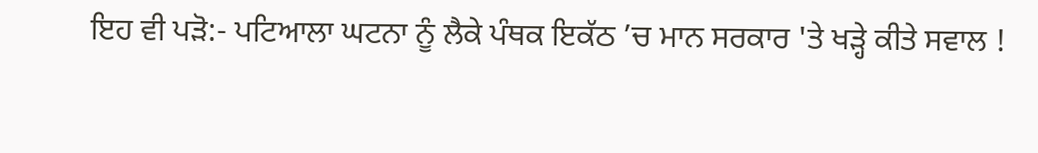ਇਹ ਵੀ ਪੜੋ:- ਪਟਿਆਲਾ ਘਟਨਾ ਨੂੰ ਲੈਕੇ ਪੰਥਕ ਇਕੱਠ ’ਚ ਮਾਨ ਸਰਕਾਰ 'ਤੇ ਖੜ੍ਹੇ ਕੀਤੇ ਸਵਾਲ !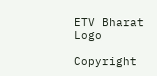ETV Bharat Logo

Copyright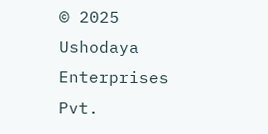© 2025 Ushodaya Enterprises Pvt.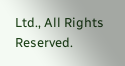Ltd., All Rights Reserved.